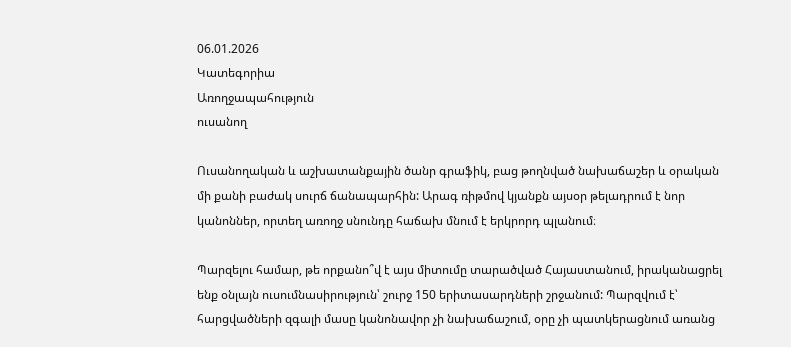06.01.2026
Կատեգորիա
Առողջապահություն
ուսանող

Ուսանողական և աշխատանքային ծանր գրաֆիկ, բաց թողնված նախաճաշեր և օրական մի քանի բաժակ սուրճ ճանապարհին: Արագ ռիթմով կյանքն այսօր թելադրում է նոր կանոններ, որտեղ առողջ սնունդը հաճախ մնում է երկրորդ պլանում։

Պարզելու համար, թե որքանո՞վ է այս միտումը տարածված Հայաստանում, իրականացրել ենք օնլայն ուսումնասիրություն՝ շուրջ 150 երիտասարդների շրջանում: Պարզվում է՝ հարցվածների զգալի մասը կանոնավոր չի նախաճաշում, օրը չի պատկերացնում առանց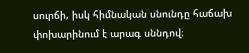սուրճի, իսկ հիմնական սնունդը հաճախ փոխարինում է արագ սննդով։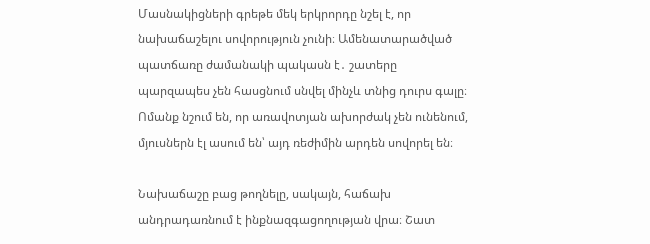Մասնակիցների գրեթե մեկ երկրորդը նշել է, որ նախաճաշելու սովորություն չունի։ Ամենատարածված պատճառը ժամանակի պակասն է․ շատերը պարզապես չեն հասցնում սնվել մինչև տնից դուրս գալը։ Ոմանք նշում են, որ առավոտյան ախորժակ չեն ունենում, մյուսներն էլ ասում են՝ այդ ռեժիմին արդեն սովորել են։

Նախաճաշը բաց թողնելը, սակայն, հաճախ անդրադառնում է ինքնազգացողության վրա։ Շատ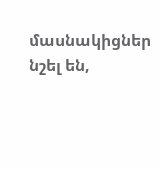մասնակիցներ նշել են,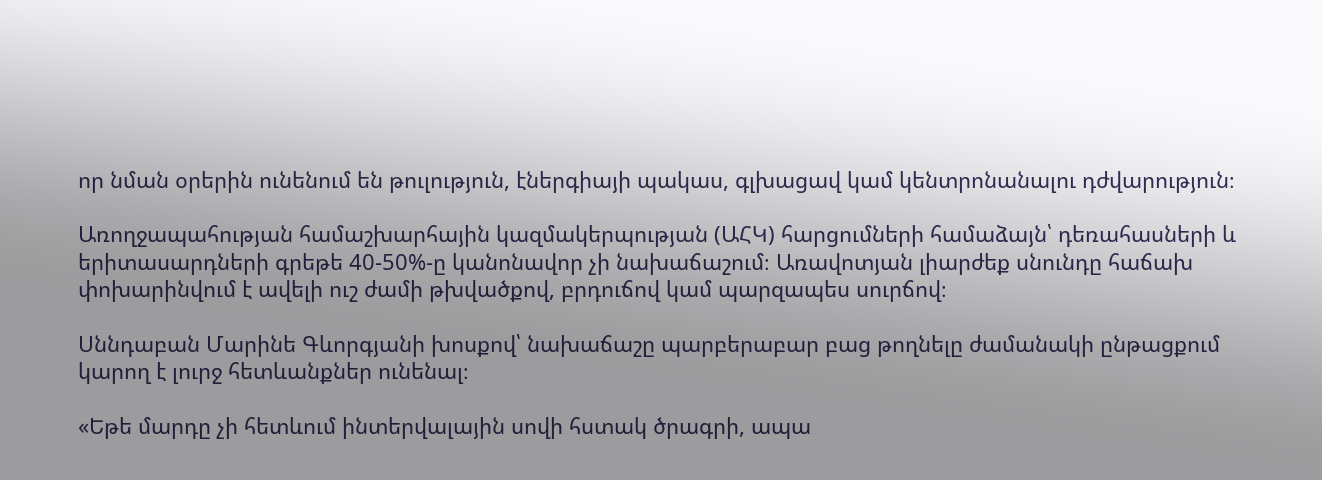որ նման օրերին ունենում են թուլություն, էներգիայի պակաս, գլխացավ կամ կենտրոնանալու դժվարություն։

Առողջապահության համաշխարհային կազմակերպության (ԱՀԿ) հարցումների համաձայն՝ դեռահասների և երիտասարդների գրեթե 40-50%-ը կանոնավոր չի նախաճաշում։ Առավոտյան լիարժեք սնունդը հաճախ փոխարինվում է ավելի ուշ ժամի թխվածքով, բրդուճով կամ պարզապես սուրճով։

Սննդաբան Մարինե Գևորգյանի խոսքով՝ նախաճաշը պարբերաբար բաց թողնելը ժամանակի ընթացքում կարող է լուրջ հետևանքներ ունենալ։

«Եթե մարդը չի հետևում ինտերվալային սովի հստակ ծրագրի, ապա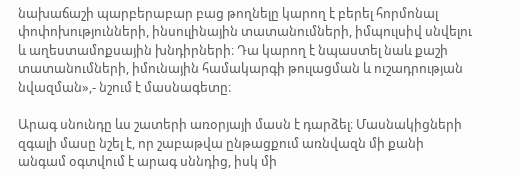նախաճաշի պարբերաբար բաց թողնելը կարող է բերել հորմոնալ փոփոխությունների, ինսուլինային տատանումների, իմպուլսիվ սնվելու և աղեստամոքսային խնդիրների։ Դա կարող է նպաստել նաև քաշի տատանումների, իմունային համակարգի թուլացման և ուշադրության նվազման»,- նշում է մասնագետը։

Արագ սնունդը ևս շատերի առօրյայի մասն է դարձել։ Մասնակիցների զգալի մասը նշել է, որ շաբաթվա ընթացքում առնվազն մի քանի անգամ օգտվում է արագ սննդից, իսկ մի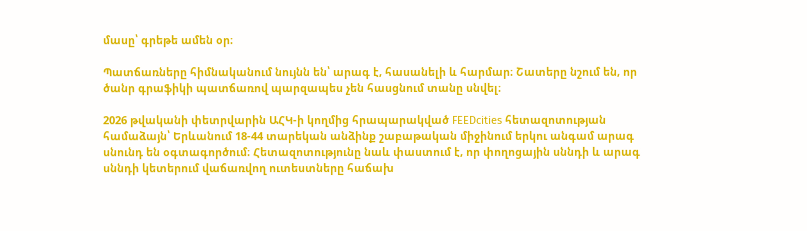մասը՝ գրեթե ամեն օր։

Պատճառները հիմնականում նույնն են՝ արագ է, հասանելի և հարմար։ Շատերը նշում են, որ ծանր գրաֆիկի պատճառով պարզապես չեն հասցնում տանը սնվել։

2026 թվականի փետրվարին ԱՀԿ-ի կողմից հրապարակված FEEDcities հետազոտության համաձայն՝ Երևանում 18-44 տարեկան անձինք շաբաթական միջինում երկու անգամ արագ սնունդ են օգտագործում։ Հետազոտությունը նաև փաստում է, որ փողոցային սննդի և արագ սննդի կետերում վաճառվող ուտեստները հաճախ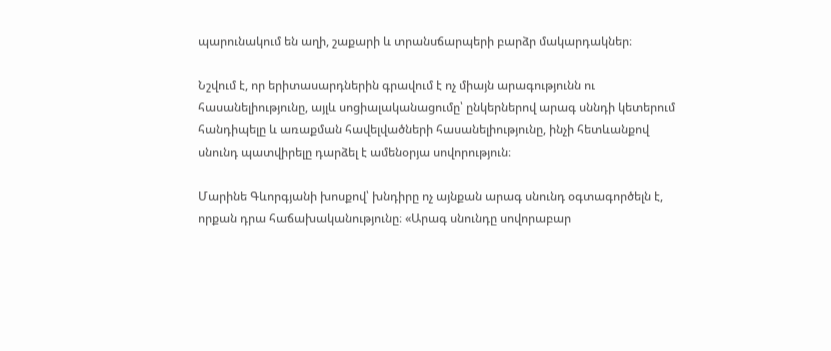պարունակում են աղի, շաքարի և տրանսճարպերի բարձր մակարդակներ։

Նշվում է, որ երիտասարդներին գրավում է ոչ միայն արագությունն ու հասանելիությունը, այլև սոցիալականացումը՝ ընկերներով արագ սննդի կետերում հանդիպելը և առաքման հավելվածների հասանելիությունը, ինչի հետևանքով սնունդ պատվիրելը դարձել է ամենօրյա սովորություն։

Մարինե Գևորգյանի խոսքով՝ խնդիրը ոչ այնքան արագ սնունդ օգտագործելն է, որքան դրա հաճախականությունը։ «Արագ սնունդը սովորաբար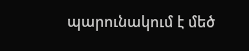պարունակում է մեծ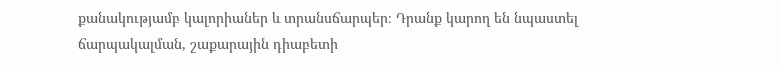քանակությամբ կալորիաներ և տրանսճարպեր։ Դրանք կարող են նպաստել ճարպակալման, շաքարային դիաբետի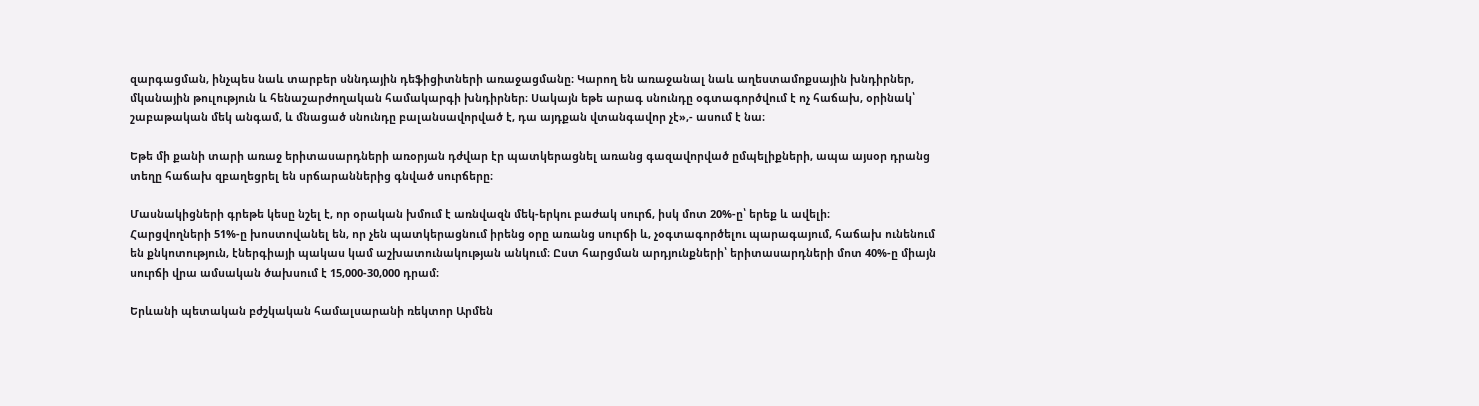զարգացման, ինչպես նաև տարբեր սննդային դեֆիցիտների առաջացմանը։ Կարող են առաջանալ նաև աղեստամոքսային խնդիրներ, մկանային թուլություն և հենաշարժողական համակարգի խնդիրներ։ Սակայն եթե արագ սնունդը օգտագործվում է ոչ հաճախ, օրինակ՝ շաբաթական մեկ անգամ, և մնացած սնունդը բալանսավորված է, դա այդքան վտանգավոր չէ»,- ասում է նա։

Եթե մի քանի տարի առաջ երիտասարդների առօրյան դժվար էր պատկերացնել առանց գազավորված ըմպելիքների, ապա այսօր դրանց տեղը հաճախ զբաղեցրել են սրճարաններից գնված սուրճերը։

Մասնակիցների գրեթե կեսը նշել է, որ օրական խմում է առնվազն մեկ-երկու բաժակ սուրճ, իսկ մոտ 20%-ը՝ երեք և ավելի։
Հարցվողների 51%-ը խոստովանել են, որ չեն պատկերացնում իրենց օրը առանց սուրճի և, չօգտագործելու պարագայում, հաճախ ունենում են քնկոտություն, էներգիայի պակաս կամ աշխատունակության անկում։ Ըստ հարցման արդյունքների՝ երիտասարդների մոտ 40%-ը միայն սուրճի վրա ամսական ծախսում է 15,000-30,000 դրամ։

Երևանի պետական բժշկական համալսարանի ռեկտոր Արմեն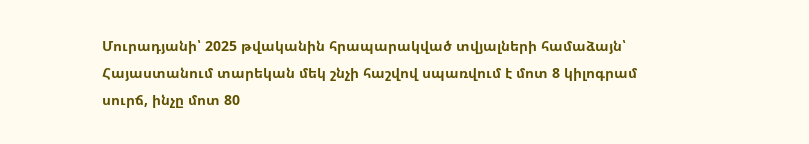Մուրադյանի՝ 2025 թվականին հրապարակված տվյալների համաձայն՝ Հայաստանում տարեկան մեկ շնչի հաշվով սպառվում է մոտ 8 կիլոգրամ սուրճ, ինչը մոտ 80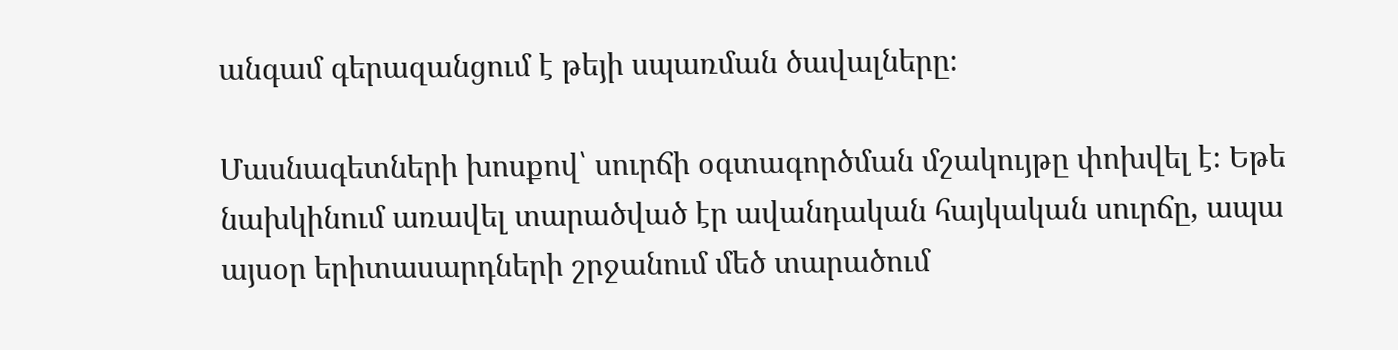անգամ գերազանցում է թեյի սպառման ծավալները։

Մասնագետների խոսքով՝ սուրճի օգտագործման մշակույթը փոխվել է։ Եթե նախկինում առավել տարածված էր ավանդական հայկական սուրճը, ապա այսօր երիտասարդների շրջանում մեծ տարածում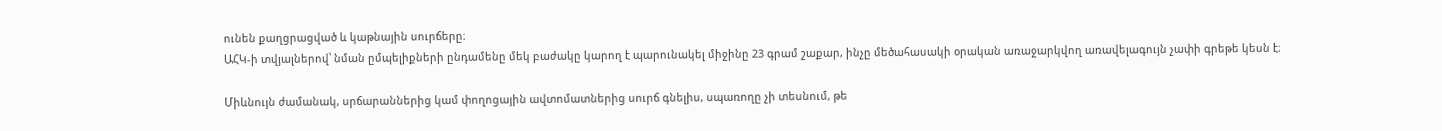ունեն քաղցրացված և կաթնային սուրճերը։
ԱՀԿ-ի տվյալներով՝ նման ըմպելիքների ընդամենը մեկ բաժակը կարող է պարունակել միջինը 23 գրամ շաքար, ինչը մեծահասակի օրական առաջարկվող առավելագույն չափի գրեթե կեսն է։

Միևնույն ժամանակ, սրճարաններից կամ փողոցային ավտոմատներից սուրճ գնելիս, սպառողը չի տեսնում, թե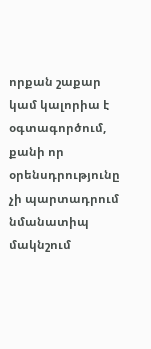որքան շաքար կամ կալորիա է օգտագործում, քանի որ օրենսդրությունը չի պարտադրում նմանատիպ մակնշում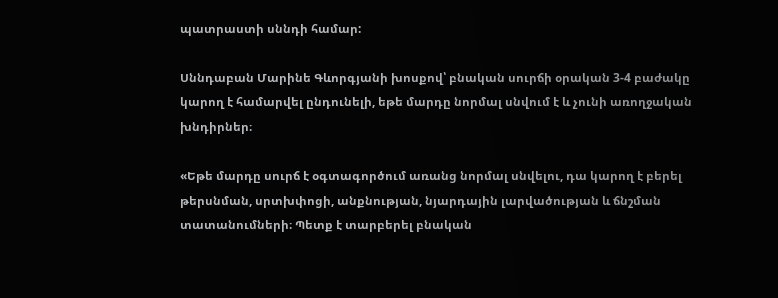պատրաստի սննդի համար:

Սննդաբան Մարինե Գևորգյանի խոսքով՝ բնական սուրճի օրական 3-4 բաժակը կարող է համարվել ընդունելի, եթե մարդը նորմալ սնվում է և չունի առողջական խնդիրներ։

«Եթե մարդը սուրճ է օգտագործում առանց նորմալ սնվելու, դա կարող է բերել թերսնման, սրտխփոցի, անքնության, նյարդային լարվածության և ճնշման տատանումների։ Պետք է տարբերել բնական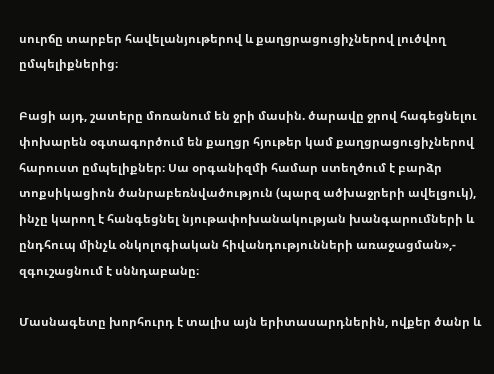սուրճը տարբեր հավելանյութերով և քաղցրացուցիչներով լուծվող ըմպելիքներից։

Բացի այդ, շատերը մոռանում են ջրի մասին. ծարավը ջրով հագեցնելու փոխարեն օգտագործում են քաղցր հյութեր կամ քաղցրացուցիչներով հարուստ ըմպելիքներ։ Սա օրգանիզմի համար ստեղծում է բարձր տոքսիկացիոն ծանրաբեռնվածություն (պարզ ածխաջրերի ավելցուկ), ինչը կարող է հանգեցնել նյութափոխանակության խանգարումների և ընդհուպ մինչև օնկոլոգիական հիվանդությունների առաջացման»,- զգուշացնում է սննդաբանը։

Մասնագետը խորհուրդ է տալիս այն երիտասարդներին, ովքեր ծանր և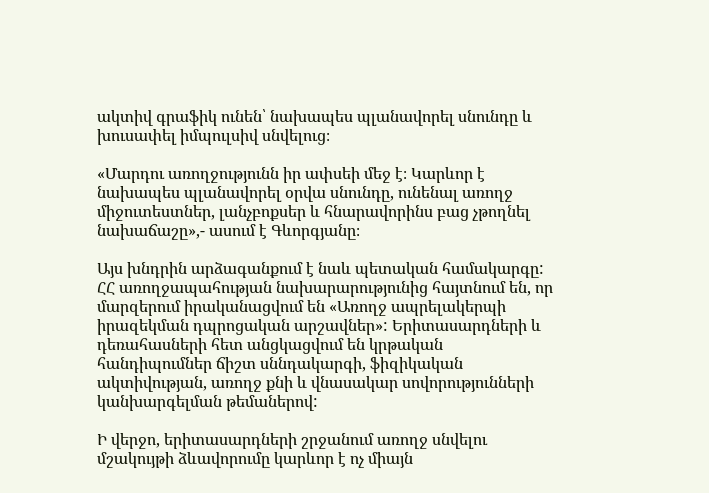ակտիվ գրաֆիկ ունեն՝ նախապես պլանավորել սնունդը և խուսափել իմպուլսիվ սնվելուց։

«Մարդու առողջությունն իր ափսեի մեջ է։ Կարևոր է նախապես պլանավորել օրվա սնունդը, ունենալ առողջ միջուտեստներ, լանչբոքսեր և հնարավորինս բաց չթողնել նախաճաշը»,- ասում է Գևորգյանը։

Այս խնդրին արձագանքում է նաև պետական համակարգը: ՀՀ առողջապահության նախարարությունից հայտնում են, որ մարզերում իրականացվում են «Առողջ ապրելակերպի իրազեկման դպրոցական արշավներ»: Երիտասարդների և դեռահասների հետ անցկացվում են կրթական հանդիպումներ ճիշտ սննդակարգի, ֆիզիկական ակտիվության, առողջ քնի և վնասակար սովորությունների կանխարգելման թեմաներով:

Ի վերջո, երիտասարդների շրջանում առողջ սնվելու մշակույթի ձևավորումը կարևոր է ոչ միայն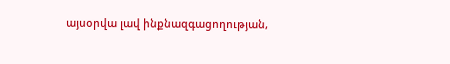այսօրվա լավ ինքնազգացողության,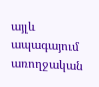այլև ապագայում առողջական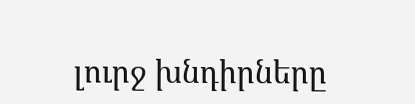լուրջ խնդիրները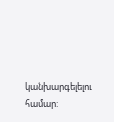կանխարգելելու համար: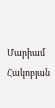Մարիամ Հակոբյան